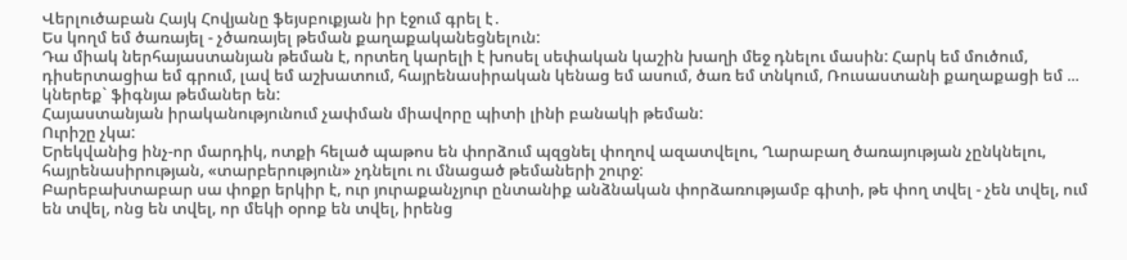Վերլուծաբան Հայկ Հովյանը ֆեյսբուքյան իր էջում գրել է․
Ես կողմ եմ ծառայել - չծառայել թեման քաղաքականեցնելուն:
Դա միակ ներհայաստանյան թեման է, որտեղ կարելի է խոսել սեփական կաշին խաղի մեջ դնելու մասին: Հարկ եմ մուծում, դիսերտացիա եմ գրում, լավ եմ աշխատում, հայրենասիրական կենաց եմ ասում, ծառ եմ տնկում, Ռուսաստանի քաղաքացի եմ ... կներեք` ֆիգնյա թեմաներ են:
Հայաստանյան իրականությունում չափման միավորը պիտի լինի բանակի թեման:
Ուրիշը չկա:
Երեկվանից ինչ-որ մարդիկ, ոտքի հելած պաթոս են փորձում պզցնել փողով ազատվելու, Ղարաբաղ ծառայության չընկնելու, հայրենասիրության, «տարբերություն» չդնելու ու մնացած թեմաների շուրջ:
Բարեբախտաբար սա փոքր երկիր է, ուր յուրաքանչյուր ընտանիք անձնական փորձառությամբ գիտի, թե փող տվել - չեն տվել, ում են տվել, ոնց են տվել, որ մեկի օրոք են տվել, իրենց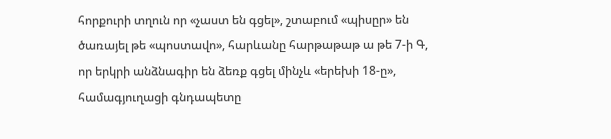հորքուրի տղուն որ «չաստ են գցել», շտաբում «պիսըր» են ծառայել թե «պոստավո», հարևանը հարթաթաթ ա թե 7-ի Գ, որ երկրի անձնագիր են ձեռք գցել մինչև «երեխի 18-ը», համագյուղացի գնդապետը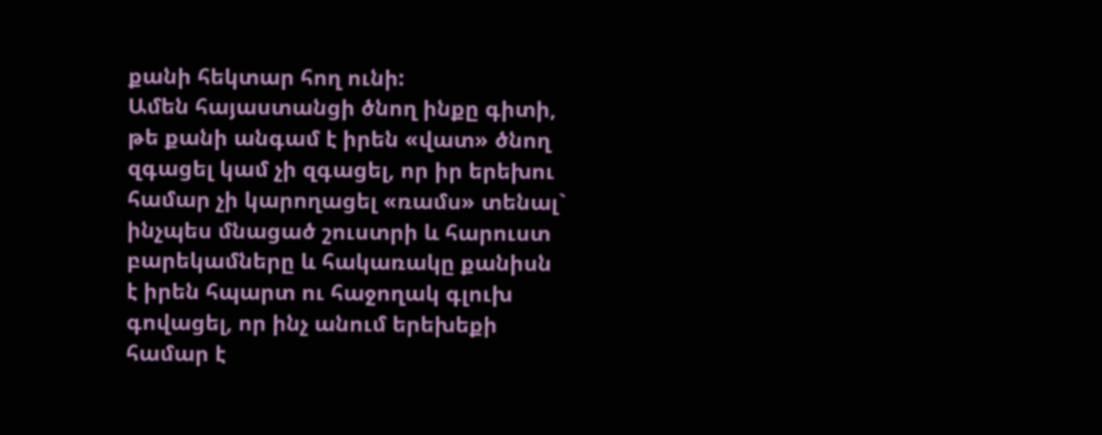քանի հեկտար հող ունի:
Ամեն հայաստանցի ծնող ինքը գիտի, թե քանի անգամ է իրեն «վատ» ծնող զգացել կամ չի զգացել, որ իր երեխու համար չի կարողացել «ռամս» տենալ` ինչպես մնացած շուստրի և հարուստ բարեկամները և հակառակը քանիսն է իրեն հպարտ ու հաջողակ գլուխ գովացել, որ ինչ անում երեխեքի համար է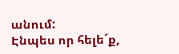անում:
Էնպես որ հելե´ք,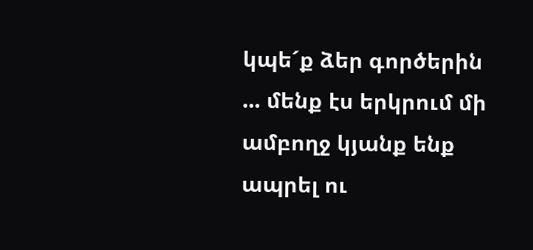կպե´ք ձեր գործերին ... մենք էս երկրում մի ամբողջ կյանք ենք ապրել ու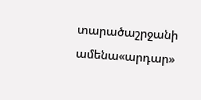տարածաշրջանի ամենա«արդար»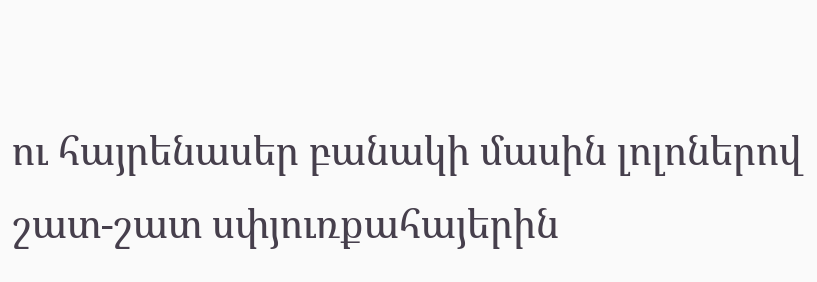ու հայրենասեր բանակի մասին լոլոներով շատ-շատ սփյուռքահայերին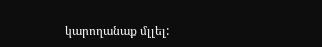կարողանաք մլլել: